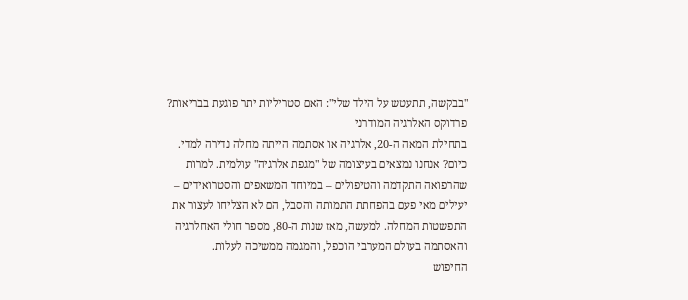"בבקשה, תתעטש על הילד שלי": האם סטריליות יתר פוגעת בבריאות?
פרדוקס האלרגיה המודרני
בתחילת המאה ה-20, אלרגיה או אסתמה הייתה מחלה נדירה למדי. כיום? אנחנו נמצאים בעיצומה של "מגפת אלרגיה" עולמית. למרות שהרפואה התקדמה והטיפולים – במיוחד המשאפים והסטרואידים – יעילים מאי פעם בהפחתת התמותה והסבל, הם לא הצליחו לעצור את התפשטות המחלה. למעשה, מאז שנות ה-80, מספר חולי האחלרגיה והאסתמה בעולם המערבי הוכפל, והמגמה ממשיכה לעלות.
החיפוש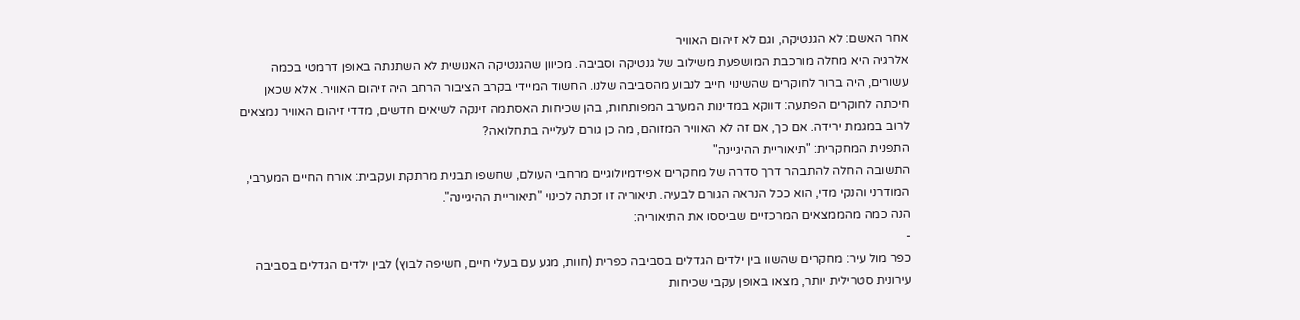אחר האשם: לא הגנטיקה, וגם לא זיהום האוויר
אלרגיה היא מחלה מורכבת המושפעת משילוב של גנטיקה וסביבה. מכיוון שהגנטיקה האנושית לא השתנתה באופן דרמטי בכמה עשורים, היה ברור לחוקרים שהשינוי חייב לנבוע מהסביבה שלנו. החשוד המיידי בקרב הציבור הרחב היה זיהום האוויר. אלא שכאן חיכתה לחוקרים הפתעה: דווקא במדינות המערב המפותחות, בהן שכיחות האסתמה זינקה לשיאים חדשים, מדדי זיהום האוויר נמצאים לרוב במגמת ירידה. אם כך, אם זה לא האוויר המזוהם, מה כן גורם לעלייה בתחלואה?
התפנית המחקרית: "תיאוריית ההיגיינה"
התשובה החלה להתבהר דרך סדרה של מחקרים אפידמיולוגיים מרחבי העולם, שחשפו תבנית מרתקת ועקבית: אורח החיים המערבי, המודרני והנקי מדי, הוא ככל הנראה הגורם לבעיה. תיאוריה זו זכתה לכינוי "תיאוריית ההיגיינה".
הנה כמה מהממצאים המרכזיים שביססו את התיאוריה:
-
כפר מול עיר: מחקרים שהשוו בין ילדים הגדלים בסביבה כפרית (חוות, מגע עם בעלי חיים, חשיפה לבוץ) לבין ילדים הגדלים בסביבה עירונית סטרילית יותר, מצאו באופן עקבי שכיחות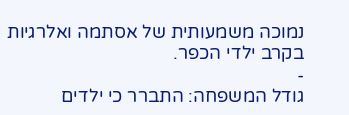נמוכה משמעותית של אסתמה ואלרגיות בקרב ילדי הכפר.
-
גודל המשפחה: התברר כי ילדים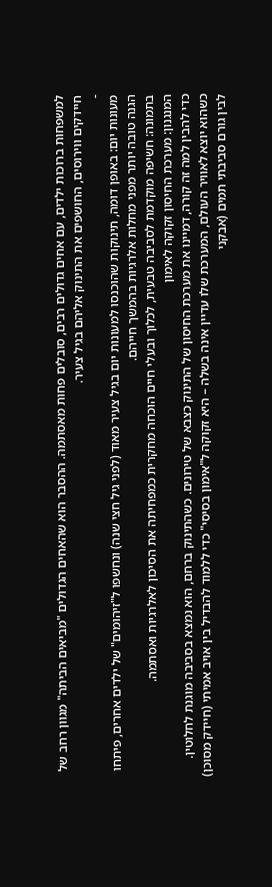למשפחות ברוכות ילדים, עם אחים גדולים רבים, סובלים פחות מאסתמה. ההסבר הוא שהאחים הגדולים "מביאים הביתה" מגוון רחב של חיידקים ווירוסים, החושפים את התינוק אליהם בגיל צעיר.
-
מעונות יום: באופן דומה, תינוקות שהוכנסו למעונות יום בגיל צעיר מאוד (לפני גיל חצי שנה) ונחשפו ל"זיהומים" של ילדים אחרים, פיתחו הגנה טובה יותר מפני מחלות אלרגיות בהמשך חייהם.
בתמונה: חשיפה מוקדמת לסביבה טבעית, לכלוך ובעלי חיים הוכחה מחקרית כמפחיתה את הסיכון לאלרגיות ואסתמה.
המנגנון: מערכת החיסון זקוקה לאימון
כדי להבין למה זה קורה, דמיינו את מערכת החיסון של התינוק כצבא של טירונים. כשהתינוק ברחם, הוא נמצא בסביבה מוגנת לחלוטין. כשהוא יוצא לאוויר העולם, המערכת שלו עדיין אינה בשלה – היא זקוקה ל"אימון בסיסי" כדי ללמוד להבדיל בין אויב אמיתי (חיידק מסוכן) לבין גורם סביבתי תמים (אבקני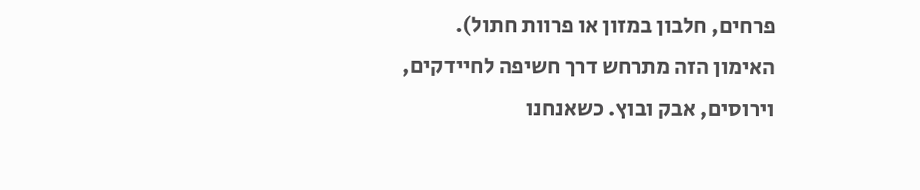פרחים, חלבון במזון או פרוות חתול).
האימון הזה מתרחש דרך חשיפה לחיידקים, וירוסים, אבק ובוץ. כשאנחנו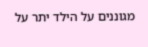מגוננים על הילד יתר על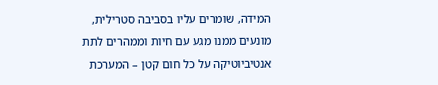המידה, שומרים עליו בסביבה סטרילית, מונעים ממנו מגע עם חיות וממהרים לתת אנטיביוטיקה על כל חום קטן – המערכת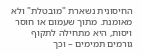החיסונית נשארת "מובטלת" ולא מאומנת. מתוך שעמום או חוסר ויסות, היא מתחילה לתקוף גורמים תמימים – וכך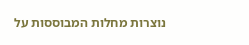נוצרות מחלות המבוססות על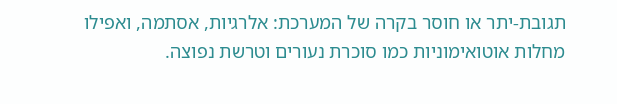תגובת-יתר או חוסר בקרה של המערכת: אלרגיות, אסתמה, ואפילו מחלות אוטואימוניות כמו סוכרת נעורים וטרשת נפוצה.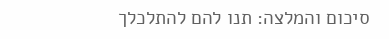סיכום והמלצה: תנו להם להתלכלך